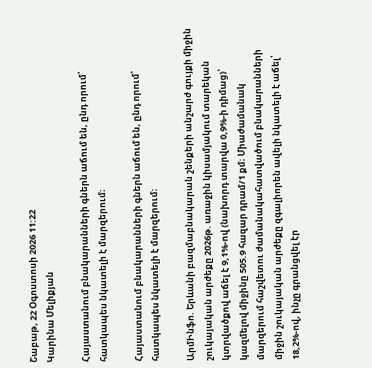Շաբաթ, 22 Օգոստոսի 2026 11:22
Կարինա Մելիքյան

Հայաստանում բնակարանների գներն աճում են, ընդ որում՝ հատկապես նկատելի է մարզերում։

Հայաստանում բնակարանների գներն աճում են, ընդ որում՝ հատկապես նկատելի է մարզերում։

ԱրմԻնֆո. Երևանի բազմաբնակարան շենքերի անշարժ գույքի միջին շուկայական արժեքը 2026թ. առաջին կիսամյակում տարեկան կտրվածքով աճել է 9,1%-ով (նախորդ տարվա 0,9%-ի դիմաց)՝ կազմելով միջինը 505.9 հազար դրամ/1 քմ։ Միաժամանակ մարզերում հաշվետու ժամանակահատվածում բնակարանների միջին շուկայական արժեքը զգալիորեն ավելի նկատելի է աճել՝ 18,2%-ով, ինչը գրանցվել էր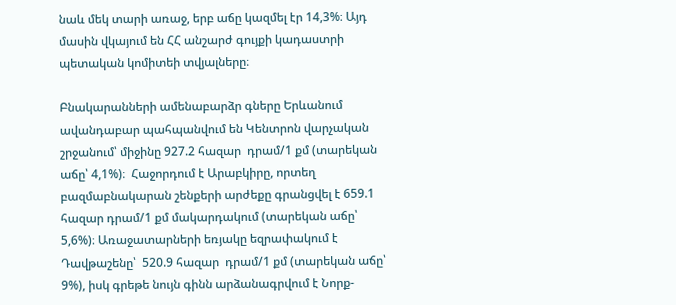նաև մեկ տարի առաջ, երբ աճը կազմել էր 14,3%։ Այդ մասին վկայում են ՀՀ անշարժ գույքի կադաստրի պետական կոմիտեի տվյալները։

Բնակարանների ամենաբարձր գները Երևանում ավանդաբար պահպանվում են Կենտրոն վարչական շրջանում՝ միջինը 927.2 հազար  դրամ/1 քմ (տարեկան աճը՝ 4,1%)։  Հաջորդում է Արաբկիրը, որտեղ բազմաբնակարան շենքերի արժեքը գրանցվել է 659.1 հազար դրամ/1 քմ մակարդակում (տարեկան աճը՝ 5,6%)։ Առաջատարների եռյակը եզրափակում է Դավթաշենը՝  520.9 հազար  դրամ/1 քմ (տարեկան աճը՝ 9%), իսկ գրեթե նույն գինն արձանագրվում է Նորք-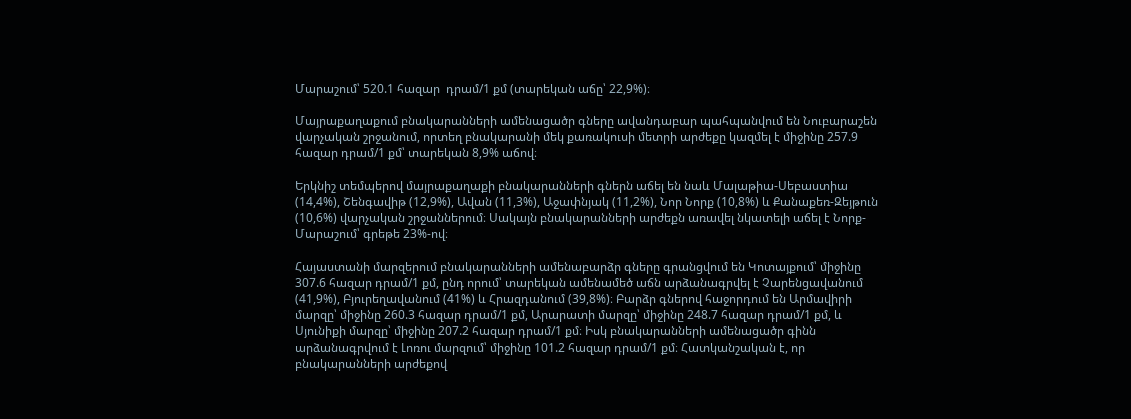Մարաշում՝ 520.1 հազար  դրամ/1 քմ (տարեկան աճը՝ 22,9%)։

Մայրաքաղաքում բնակարանների ամենացածր գները ավանդաբար պահպանվում են Նուբարաշեն վարչական շրջանում, որտեղ բնակարանի մեկ քառակուսի մետրի արժեքը կազմել է միջինը 257.9 հազար դրամ/1 քմ՝ տարեկան 8,9% աճով։

Երկնիշ տեմպերով մայրաքաղաքի բնակարանների գներն աճել են նաև Մալաթիա-Սեբաստիա (14,4%), Շենգավիթ (12,9%), Ավան (11,3%), Աջափնյակ (11,2%), Նոր Նորք (10,8%) և Քանաքեռ-Զեյթուն (10,6%) վարչական շրջաններում։ Սակայն բնակարանների արժեքն առավել նկատելի աճել է Նորք-Մարաշում՝ գրեթե 23%-ով։

Հայաստանի մարզերում բնակարանների ամենաբարձր գները գրանցվում են Կոտայքում՝ միջինը 307.6 հազար դրամ/1 քմ, ընդ որում՝ տարեկան ամենամեծ աճն արձանագրվել է Չարենցավանում (41,9%), Բյուրեղավանում (41%) և Հրազդանում (39,8%)։ Բարձր գներով հաջորդում են Արմավիրի մարզը՝ միջինը 260.3 հազար դրամ/1 քմ, Արարատի մարզը՝ միջինը 248.7 հազար դրամ/1 քմ, և Սյունիքի մարզը՝ միջինը 207.2 հազար դրամ/1 քմ։ Իսկ բնակարանների ամենացածր գինն արձանագրվում է Լոռու մարզում՝ միջինը 101.2 հազար դրամ/1 քմ։ Հատկանշական է, որ բնակարանների արժեքով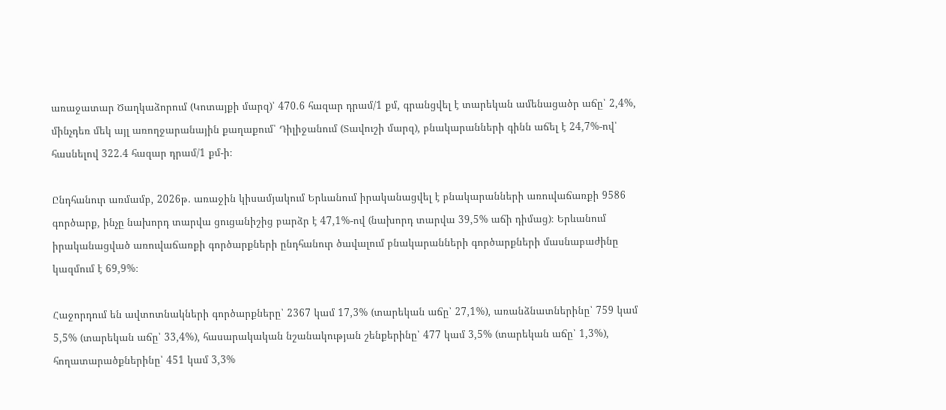առաջատար Ծաղկաձորում (Կոտայքի մարզ)՝ 470.6 հազար դրամ/1 քմ, գրանցվել է տարեկան ամենացածր աճը՝ 2,4%, մինչդեռ մեկ այլ առողջարանային քաղաքում՝ Դիլիջանում (Տավուշի մարզ), բնակարանների գինն աճել է 24,7%-ով՝ հասնելով 322.4 հազար դրամ/1 քմ-ի։

Ընդհանուր առմամբ, 2026թ. առաջին կիսամյակում Երևանում իրականացվել է բնակարանների առուվաճառքի 9586 գործարք, ինչը նախորդ տարվա ցուցանիշից բարձր է 47,1%-ով (նախորդ տարվա 39,5% աճի դիմաց)։ Երևանում իրականացված առուվաճառքի գործարքների ընդհանուր ծավալում բնակարանների գործարքների մասնաբաժինը կազմում է 69,9%։

Հաջորդում են ավտոտնակների գործարքները՝ 2367 կամ 17,3% (տարեկան աճը՝ 27,1%), առանձնատներինը՝ 759 կամ 5,5% (տարեկան աճը՝ 33,4%), հասարակական նշանակության շենքերինը՝ 477 կամ 3,5% (տարեկան աճը՝ 1,3%), հողատարածքներինը՝ 451 կամ 3,3%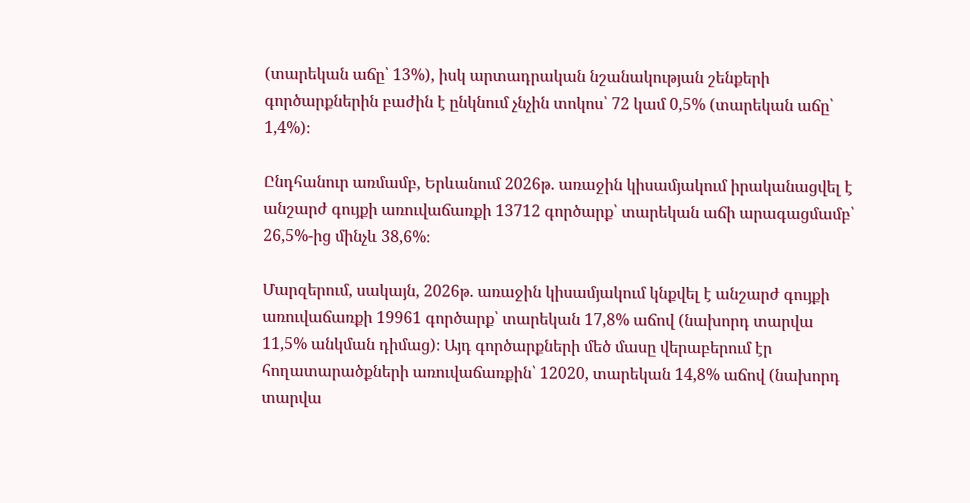(տարեկան աճը՝ 13%), իսկ արտադրական նշանակության շենքերի գործարքներին բաժին է ընկնում չնչին տոկոս՝ 72 կամ 0,5% (տարեկան աճը՝ 1,4%)։

Ընդհանուր առմամբ, Երևանում 2026թ. առաջին կիսամյակում իրականացվել է անշարժ գույքի առուվաճառքի 13712 գործարք՝ տարեկան աճի արագացմամբ՝ 26,5%-ից մինչև 38,6%։

Մարզերում, սակայն, 2026թ. առաջին կիսամյակում կնքվել է անշարժ գույքի առուվաճառքի 19961 գործարք՝ տարեկան 17,8% աճով (նախորդ տարվա 11,5% անկման դիմաց)։ Այդ գործարքների մեծ մասը վերաբերում էր հողատարածքների առուվաճառքին՝ 12020, տարեկան 14,8% աճով (նախորդ տարվա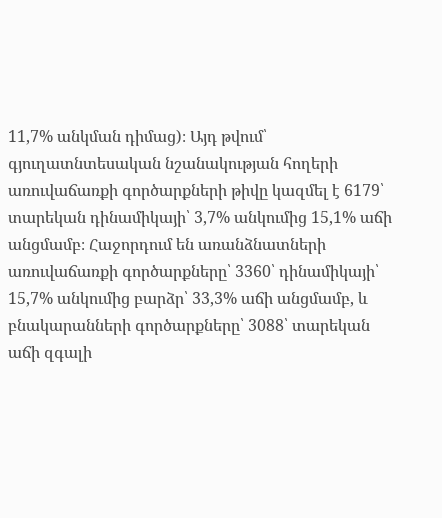11,7% անկման դիմաց)։ Այդ թվում՝ գյուղատնտեսական նշանակության հողերի առուվաճառքի գործարքների թիվը կազմել է 6179՝ տարեկան դինամիկայի՝ 3,7% անկումից 15,1% աճի անցմամբ։ Հաջորդում են առանձնատների առուվաճառքի գործարքները՝ 3360՝ դինամիկայի՝ 15,7% անկումից բարձր՝ 33,3% աճի անցմամբ, և բնակարանների գործարքները՝ 3088՝ տարեկան աճի զգալի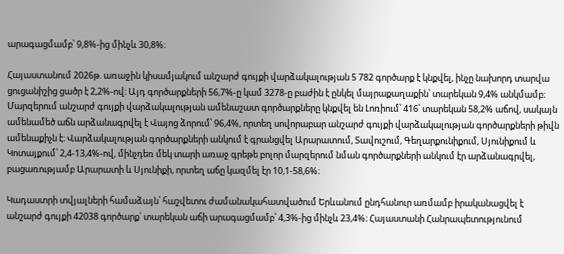արագացմամբ՝ 9,8%-ից մինչև 30,8%։

Հայաստանում 2026թ. առաջին կիսամյակում անշարժ գույքի վարձակալության 5 782 գործարք է կնքվել, ինչը նախորդ տարվա ցուցանիշից ցածր է 2,2%-ով։ Այդ գործարքների 56,7%-ը կամ 3278-ը բաժին է ընկել մայրաքաղաքին՝ տարեկան 9,4% անկմամբ։ Մարզերում անշարժ գույքի վարձակալության ամենաշատ գործարքները կնքվել են Լոռիում՝ 416՝ տարեկան 58,2% աճով, սակայն ամենամեծ աճն արձանագրվել է Վայոց ձորում՝ 96,4%, որտեղ սովորաբար անշարժ գույքի վարձակալության գործարքների թիվն ամենաքիչն է։ Վարձակալության գործարքների անկում է գրանցվել Արարատում, Տավուշում, Գեղարքունիքում, Սյունիքում և Կոտայքում՝ 2,4-13,4%-ով, մինչդեռ մեկ տարի առաջ գրեթե բոլոր մարզերում նման գործարքների անկում էր արձանագրվել, բացառությամբ Արարատի և Սյունիքի, որտեղ աճը կազմել էր 10,1-58,6%։

Կադաստրի տվյալների համաձայն՝ հաշվետու ժամանակահատվածում Երևանում ընդհանուր առմամբ իրականացվել է անշարժ գույքի 42038 գործարք՝ տարեկան աճի արագացմամբ՝ 4,3%-ից մինչև 23,4%։ Հայաստանի Հանրապետությունում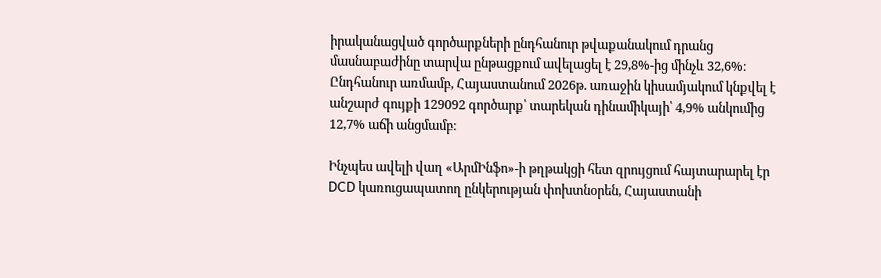իրականացված գործարքների ընդհանուր թվաքանակում դրանց մասնաբաժինը տարվա ընթացքում ավելացել է 29,8%-ից մինչև 32,6%։ Ընդհանուր առմամբ, Հայաստանում 2026թ. առաջին կիսամյակում կնքվել է անշարժ գույքի 129092 գործարք՝ տարեկան դինամիկայի՝ 4,9% անկումից 12,7% աճի անցմամբ։

Ինչպես ավելի վաղ «ԱրմԻնֆո»-ի թղթակցի հետ զրույցում հայտարարել էր DCD կառուցապատող ընկերության փոխտնօրեն, Հայաստանի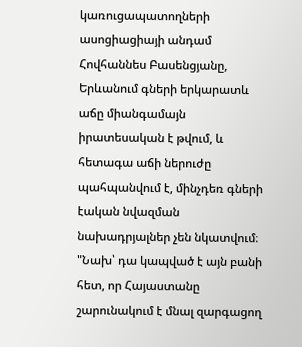կառուցապատողների ասոցիացիայի անդամ Հովհաննես Բասենցյանը, Երևանում գների երկարատև աճը միանգամայն իրատեսական է թվում, և հետագա աճի ներուժը պահպանվում է, մինչդեռ գների էական նվազման նախադրյալներ չեն նկատվում։ "Նախ՝ դա կապված է այն բանի հետ, որ Հայաստանը շարունակում է մնալ զարգացող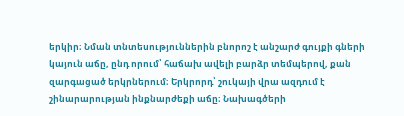երկիր։ Նման տնտեսություններին բնորոշ է անշարժ գույքի գների կայուն աճը, ընդ որում՝ հաճախ ավելի բարձր տեմպերով, քան զարգացած երկրներում։ Երկրորդ՝ շուկայի վրա ազդում է շինարարության ինքնարժեքի աճը։ Նախագծերի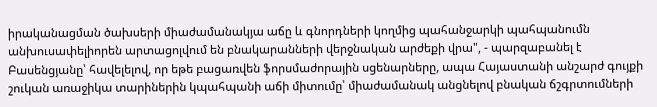իրականացման ծախսերի միաժամանակյա աճը և գնորդների կողմից պահանջարկի պահպանումն անխուսափելիորեն արտացոլվում են բնակարանների վերջնական արժեքի վրա", - պարզաբանել է Բասենցյանը՝ հավելելով, որ եթե բացառվեն ֆորսմաժորային սցենարները, ապա Հայաստանի անշարժ գույքի շուկան առաջիկա տարիներին կպահպանի աճի միտումը՝ միաժամանակ անցնելով բնական ճշգրտումների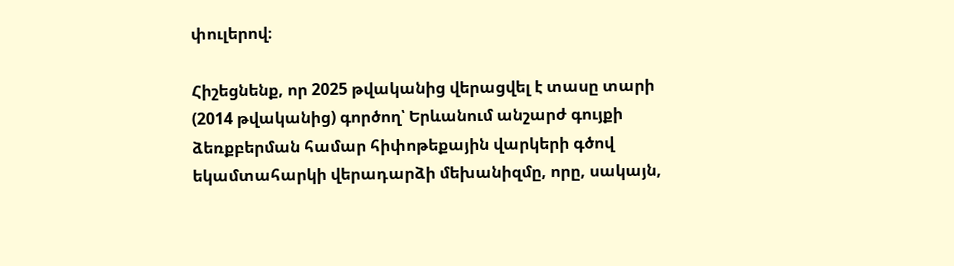փուլերով։

Հիշեցնենք, որ 2025 թվականից վերացվել է տասը տարի (2014 թվականից) գործող՝ Երևանում անշարժ գույքի ձեռքբերման համար հիփոթեքային վարկերի գծով եկամտահարկի վերադարձի մեխանիզմը, որը, սակայն,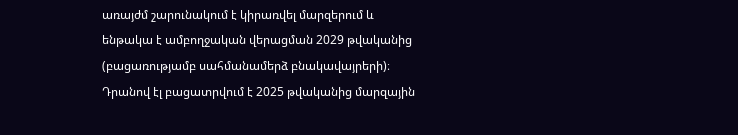առայժմ շարունակում է կիրառվել մարզերում և ենթակա է ամբողջական վերացման 2029 թվականից (բացառությամբ սահմանամերձ բնակավայրերի)։ Դրանով էլ բացատրվում է 2025 թվականից մարզային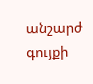անշարժ գույքի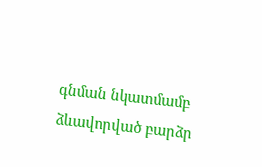գնման նկատմամբ ձևավորված բարձր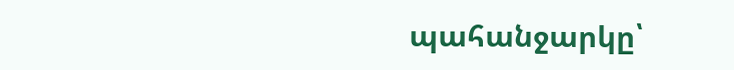պահանջարկը՝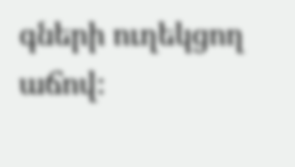գների ուղեկցող աճով։